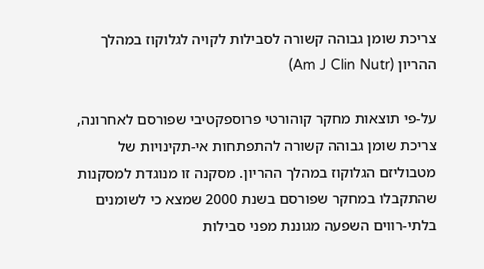צריכת שומן גבוהה קשורה לסבילות לקויה לגלוקוז במהלך ההריון (Am J Clin Nutr)

על-פי תוצאות מחקר קוהורטי פרוספקטיבי שפורסם לאחרונה, צריכת שומן גבוהה קשורה להתפתחות אי-תקינויות של מטבוליזם הגלוקוז במהלך ההריון. מסקנה זו מנוגדת למסקנות שהתקבלו במחקר שפורסם בשנת 2000 שמצא כי לשומנים בלתי-רווים השפעה מגוננת מפני סבילות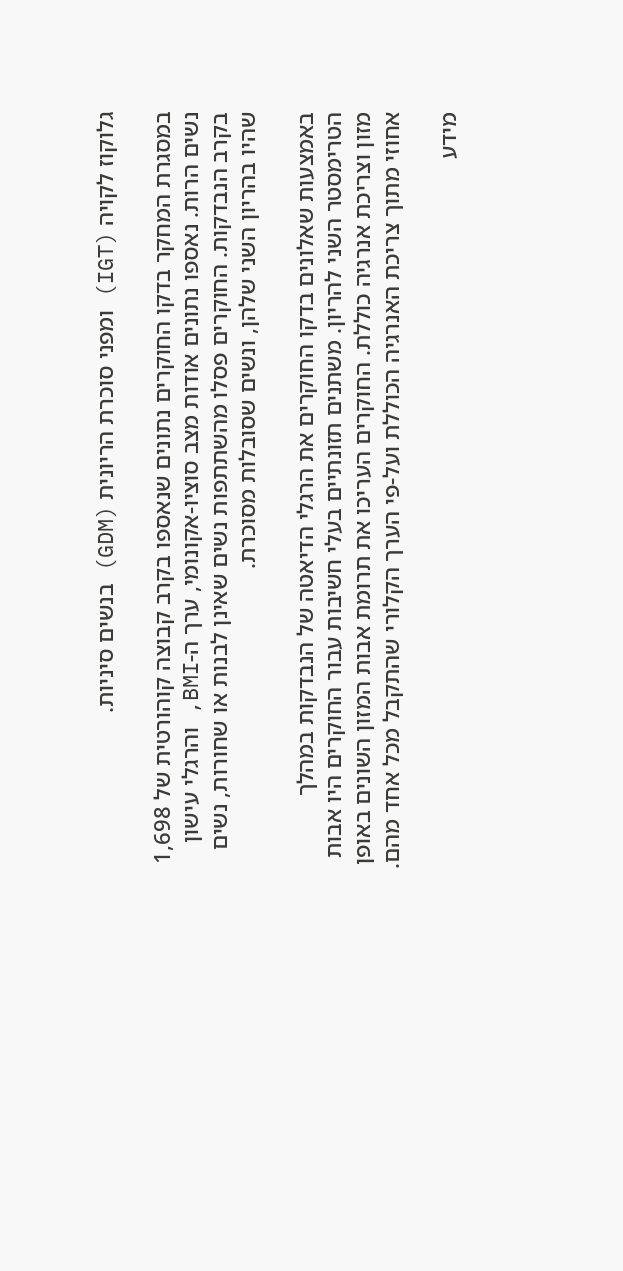גלוקוז לקויה (IGT) ומפני סוכרת הריונית (GDM) בנשים סיניות.

במסגרת המחקר בדקו החוקרים נתונים שנאספו בקרב קבוצה קוהורטית של 1,698 נשים הרות. נאספו נתונים אודות מצב סוציו-אקונומי, ערך ה-BMI, והרגלי עישון בקרב הנבדקות. החוקרים פסלו מהשתתפות נשים שאינן לבנות או שחורות, נשים שהיו בהריון השני שלהן, ונשים שסובלות מסוכרת.

באמצעות שאלונים בדקו החוקרים את הרגלי הדיאטה של הנבדקות במהלך הטרימסטר השני להריון. משתנים תזונתיים בעלי חשיבות עבור החוקרים היו אבות מזון וצריכת אנרגיה כוללת. החוקרים העריכו את תרומת אבות המזון השונים באופן אחוזי מתוך צריכת האנרגיה הכוללת ועל-פי הערך הקלורי שהתקבל מכל אחד מהם.

מידע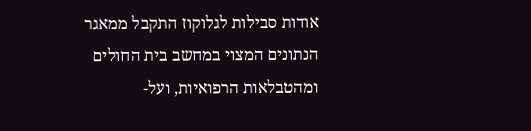אודות סבילות לגלוקוז התקבל ממאגר הנתונים המצוי במחשב בית החולים ומהטבלאות הרפואיות, ועל-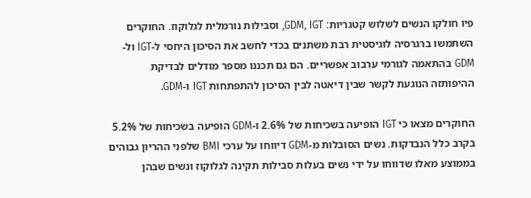פיו חולקו הנשים לשלוש קטגריות: GDM, IGT, וסבילות נורמלית לגלוקוז. החוקרים השתמשו ברגרסיה לוגיסטית רבת משתנים בכדי לחשב את הסיכון היחסי ל-IGT ול-GDM בהתאמה לגורמי ערבוב אפשריים. הם גם תכננו מספר מודלים לבדיקת ההיפותזה הנוגעת לקשר שבין דיאטה לבין הסיכון להתפתחות IGT ו-GDM.

החוקרים מצאו כי IGT הופיעה בשכיחות של 2.6% ו-GDM הופיעה בשכיחות של 5.2% בקרב כלל הנבדקות. נשים הסובלות מ-GDM דיווחו על ערכי BMI שלפני ההריון גבוהים בממוצע מאלו שדווחו על ידי נשים בעלות סבילות תקינה לגלוקוז ונשים שבהן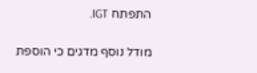התפתח IGT.

מודל נוסף מדגים כי הוספת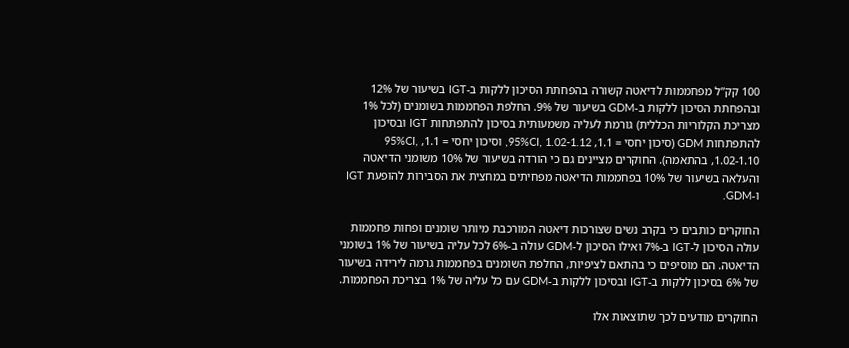100 קק”ל מפחממות לדיאטה קשורה בהפחתת הסיכון ללקות ב-IGT בשיעור של 12% ובהפחתת הסיכון ללקות ב-GDM בשיעור של 9%. החלפת הפחממות בשומנים (לכל 1% מצריכת הקלוריות הכללית) גורמת לעליה משמעותית בסיכון להתפתחות IGT ובסיכון להתפתחות GDM (סיכון יחסי = 1.1, 95%CI, 1.02-1.12, וסיכון יחסי = 1.1, 95%CI, 1.02-1.10, בהתאמה). החוקרים מציינים גם כי הורדה בשיעור של 10% משומני הדיאטה והעלאה בשיעור של 10% בפחממות הדיאטה מפחיתים במחצית את הסבירות להופעת IGT ו-GDM.

החוקרים כותבים כי בקרב נשים שצורכות דיאטה המורכבת מיותר שומנים ופחות פחממות עולה הסיכון ל-IGT ב-7% ואילו הסיכון ל-GDM עולה ב-6% לכל עליה בשיעור של 1% בשומני הדיאטה. הם מוסיפים כי בהתאם לציפיות, החלפת השומנים בפחממות גרמה לירידה בשיעור של 6% בסיכון ללקות ב-IGT ובסיכון ללקות ב-GDM עם כל עליה של 1% בצריכת הפחממות.

החוקרים מודעים לכך שתוצאות אלו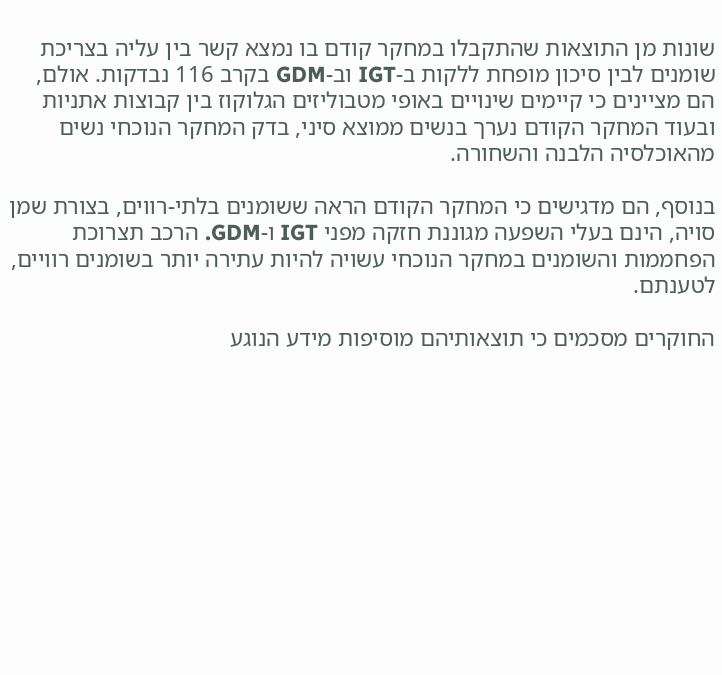שונות מן התוצאות שהתקבלו במחקר קודם בו נמצא קשר בין עליה בצריכת שומנים לבין סיכון מופחת ללקות ב-IGT וב-GDM בקרב 116 נבדקות. אולם, הם מציינים כי קיימים שינויים באופי מטבוליזים הגלוקוז בין קבוצות אתניות ובעוד המחקר הקודם נערך בנשים ממוצא סיני, בדק המחקר הנוכחי נשים מהאוכלסיה הלבנה והשחורה.

בנוסף, הם מדגישים כי המחקר הקודם הראה ששומנים בלתי-רווים, בצורת שמן סויה, הינם בעלי השפעה מגוננת חזקה מפני IGT ו-GDM. הרכב תצרוכת הפחממות והשומנים במחקר הנוכחי עשויה להיות עתירה יותר בשומנים רוויים, לטענתם.

החוקרים מסכמים כי תוצאותיהם מוסיפות מידע הנוגע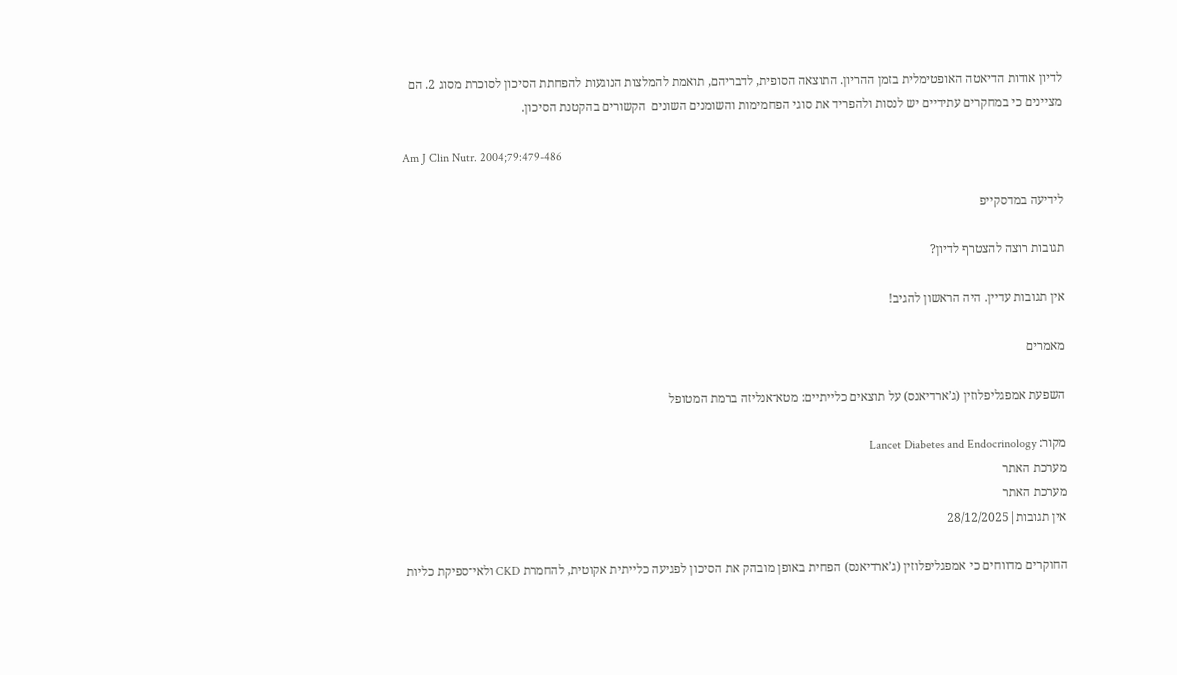לדיון אודות הדיאטה האופטימלית בזמן ההריון. התוצאה הסופית, לדבריהם, תואמת להמלצות הנוגעות להפחתת הסיכון לסוכרת מסוג 2. הם מציינים כי במחקרים עתידיים יש לנסות ולהפריד את סוגי הפחמימות והשומנים השונים  הקשורים בהקטנת הסיכון.

Am J Clin Nutr. 2004;79:479-486

לידיעה במדסקייפ

תגובות רוצה להצטרף לדיון?

אין תגובות עדיין. היה הראשון להגיב!

מאמרים

השפעת אמפגליפלוזין (ג’ארדיאנס) על תוצאים כלייתיים: מטא־אנליזה ברמת המטופל

מקור: Lancet Diabetes and Endocrinology
מערכת האתר
מערכת האתר
אין תגובות|28/12/2025

החוקרים מדווחים כי אמפגליפלוזין (ג’ארדיאנס) הפחית באופן מובהק את הסיכון לפגיעה כלייתית אקוטית, להחמרת CKD ולאי־ספיקת כליות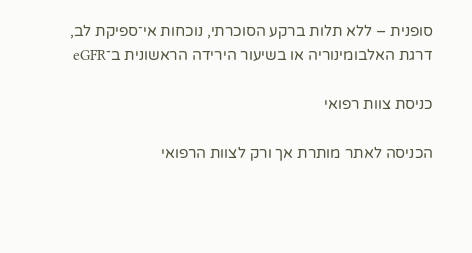סופנית – ללא תלות ברקע הסוכרתי, נוכחות אי־ספיקת לב, דרגת האלבומינוריה או בשיעור הירידה הראשונית ב־eGFR

כניסת צוות רפואי

הכניסה לאתר מותרת אך ורק לצוות הרפואי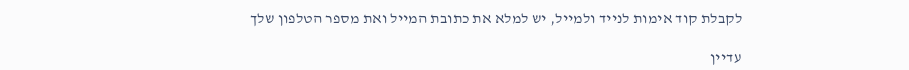לקבלת קוד אימות לנייד ולמייל, יש למלא את כתובת המייל ואת מספר הטלפון שלך

עדיין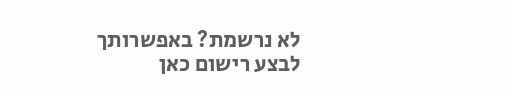לא נרשמת? באפשרותך לבצע רישום כאן